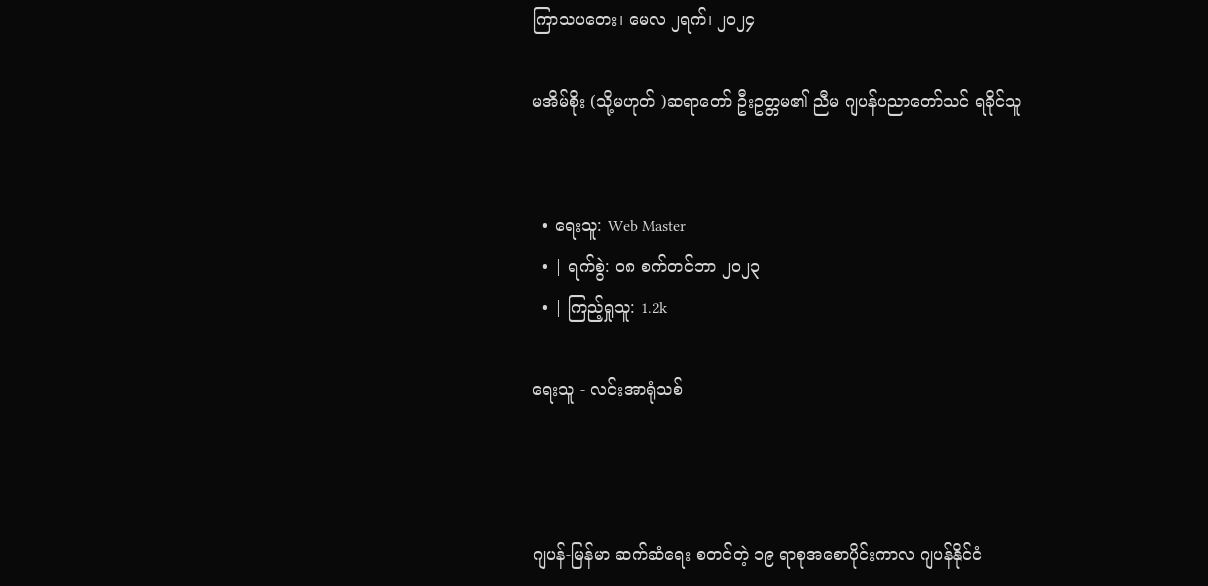ကြာသပတေး၊ မေလ ၂ရက်၊ ၂၀၂၄

မအိမ်စိုး (သို့မဟုတ် )ဆရာတော် ဦးဥတ္တမ၏ ညီမ ဂျပန်ပညာတော်သင် ရခိုင်သူ


  • ရေးသူ: Web Master
  • | ရက်စွဲ: ၀၈ စက်တင်ဘာ ၂၀၂၃
  • | ကြည့်ရှုသူ: 1.2k

ရေးသူ - လင်းအာရုံသစ်



ဂျပန်-မြန်မာ ဆက်ဆံရေး စတင်တဲ့ ၁၉ ရာစုအစောပိုင်းကာလ ဂျပန်နိုင်ငံ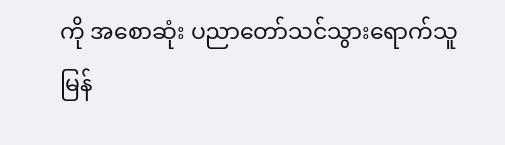ကို အစောဆုံး ပညာတော်သင်သွားရောက်သူ မြန်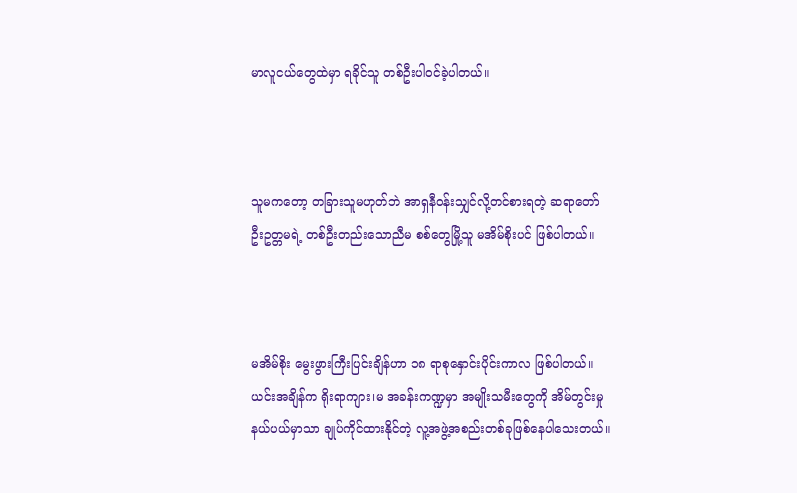မာလူငယ်တွေထဲမှာ ရခိုင်သူ တစ်ဦးပါဝင်ခဲ့ပါတယ်။



သူမကတော့ တခြားသူမဟုတ်ဘဲ အာရှနီဝန်းသျှင်လို့တင်စားရတဲ့ ဆရာတော် ဦးဥတ္တမရဲ့ တစ်ဦးတည်းသောညီမ စစ်တွေမြို့သူ မအိမ်စိုးပင် ဖြစ်ပါတယ်။



မအိမ်စိုး မွေးဖွားကြီးပြင်းချိန်ဟာ ၁၈ ရာစုနှောင်းပိုင်းကာလ ဖြစ်ပါတယ်။ ယင်းအချိန်က ရိုးရာကျား၊မ အခန်းကဏ္ဍမှာ အမျိုးသမီးတွေကို အိမ်တွင်းမှုနယ်ပယ်မှာသာ ချုပ်ကိုင်ထားနိုင်တဲ့ လူ့အဖွဲ့အစည်းတစ်ခုဖြစ်နေပါသေးတယ်။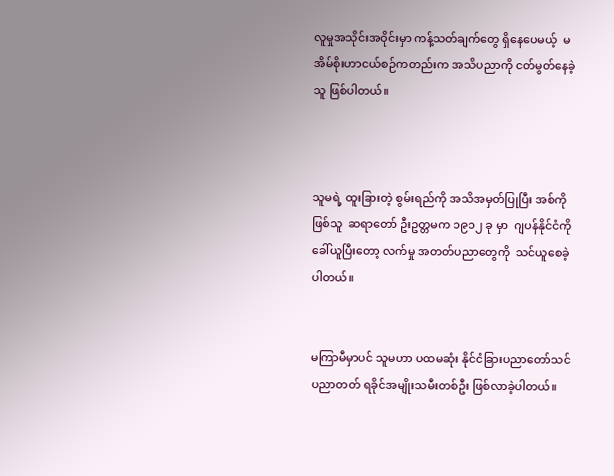လူမှုအသိုင်းအဝိုင်းမှာ ကန့်သတ်ချက်တွေ ရှိနေပေမယ့်  မအိမ်စိုးဟာငယ်စဉ်ကတည်းက အသိပညာကို ငတ်မွတ်နေခဲ့သူ ဖြစ်ပါတယ်။



သူမရဲ့ ထူးခြားတဲ့ စွမ်းရည်ကို အသိအမှတ်ပြုပြီး အစ်ကိုဖြစ်သူ  ဆရာတော် ဦးဥတ္တမက ၁၉၁၂ ခု မှာ  ဂျပန်နိုင်ငံကို ခေါ်ယူပြီးတော့ လက်မှု အတတ်ပညာတွေကို  သင်ယူစေခဲ့ပါတယ်။


မကြာမီမှာပင် သူမဟာ ပထမဆုံး နိုင်ငံခြားပညာတော်သင် ပညာတတ် ရခိုင်အမျိုးသမီးတစ်ဦး ဖြစ်လာခဲ့ပါတယ်။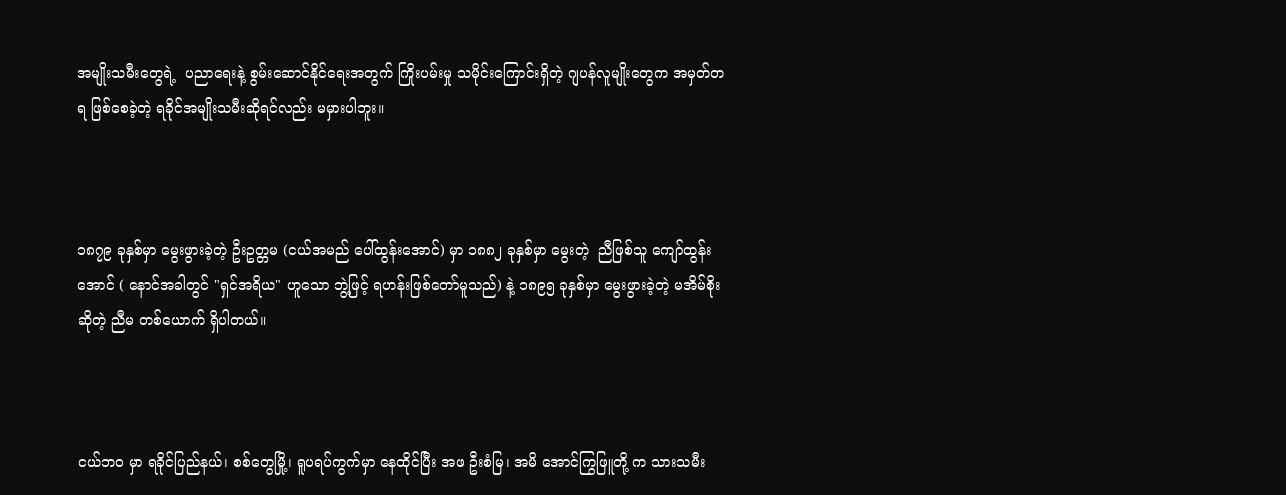အမျိုးသမီးတွေရဲ့  ပညာရေးနဲ့ စွမ်းဆောင်နိုင်ရေးအတွက် ကြိုးပမ်းမှု သမိုင်းကြောင်းရှိတဲ့ ဂျပန်လူမျိုးတွေက အမှတ်တရ ဖြစ်စေခဲ့တဲ့ ရခိုင်အမျိုးသမီးဆိုရင်လည်း မမှားပါဘူး။



၁၈၇၉ ခုနှစ်မှာ မွေးဖွားခဲ့တဲ့ ဦးဥတ္တမ (ငယ်အမည် ပေါ်ထွန်းအောင်) မှာ ၁၈၈၂ ခုနှစ်မှာ မွေးတဲ့  ညီဖြစ်သူ ကျော်ထွန်းအောင် ( နောင်အခါတွင် "ရှင်အရိယ" ဟူသော ဘွဲ့ဖြင့် ရဟန်းဖြစ်တော်မူသည်) နဲ့ ၁၈၉၅ ခုနှစ်မှာ မွေးဖွားခဲ့တဲ့ မအိမ်စိုး ဆိုတဲ့ ညီမ တစ်ယောက် ရှိပါတယ်။



ငယ်ဘဝ မှာ ရခိုင်ပြည်နယ်၊ စစ်တွေမြို့၊ ရူပရပ်ကွက်မှာ နေထိုင်ပြီး အဖ ဦးစံမြ၊ အမိ အောင်ကြွဖြူတို့ က သားသမီး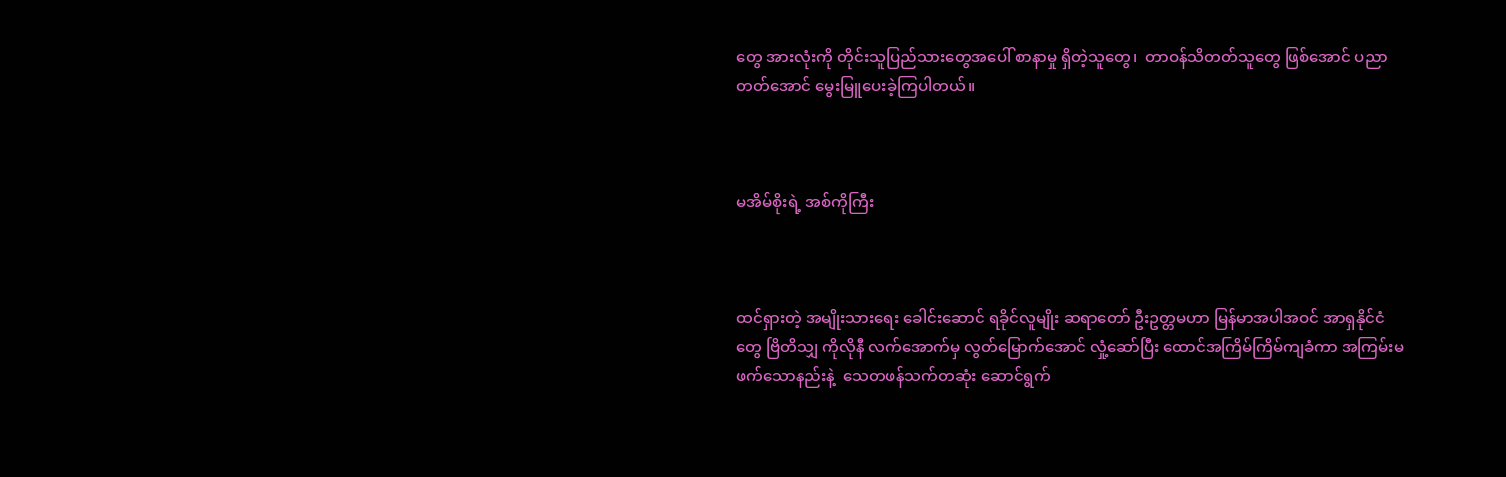တွေ အားလုံးကို တိုင်းသူပြည်သားတွေအပေါ် စာနာမှု ရှိတဲ့သူတွေ၊  တာဝန်သိတတ်သူတွေ ဖြစ်အောင် ပညာတတ်အောင် မွေးမြူပေးခဲ့ကြပါတယ်။



မအိမ်စိုးရဲ့ အစ်ကိုကြီး



ထင်ရှားတဲ့ အမျိုးသားရေး ခေါင်းဆောင် ရခိုင်လူမျိုး ဆရာတော် ဦးဥတ္တမဟာ မြန်မာအပါအဝင် အာရှနိုင်ငံတွေ ဗြိတိသျှ ကိုလိုနီ လက်အောက်မှ လွတ်မြောက်အောင် လှုံ့ဆော်ပြီး ထောင်အကြိမ်ကြိမ်ကျခံကာ အကြမ်းမဖက်သောနည်းနဲ့  သေတဖန်သက်တဆုံး ဆောင်ရွက်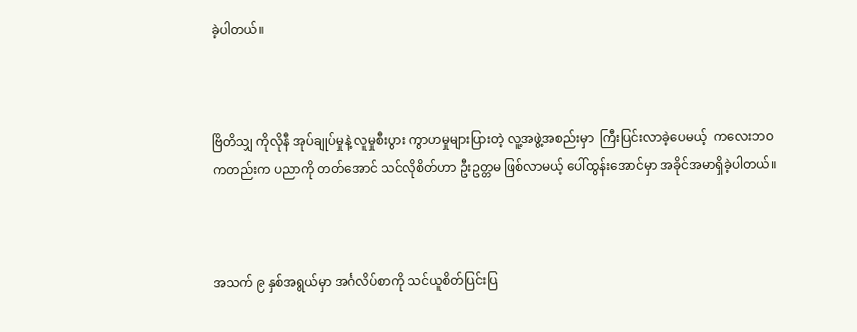ခဲ့ပါတယ်။



ဗြိတိသျှ ကိုလိုနီ အုပ်ချုပ်မှုနဲ့ လူမှုစီးပွား ကွာဟမှုများပြားတဲ့ လူ့အဖွဲ့အစည်းမှာ  ကြီးပြင်းလာခဲ့ပေမယ့်  ကလေးဘဝကတည်းက ပညာကို တတ်အောင် သင်လိုစိတ်ဟာ ဦးဥတ္တမ ဖြစ်လာမယ့် ပေါ်ထွန်းအောင်မှာ အခိုင်အမာရှိခဲ့ပါတယ်။



အသက် ၉ နှစ်အရွယ်မှာ အင်္ဂလိပ်စာကို သင်ယူစိတ်ပြင်းပြ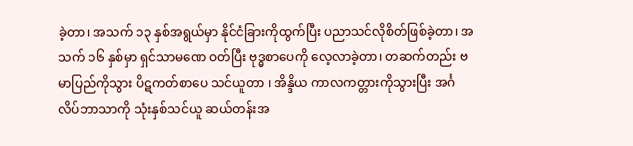ခဲ့တာ၊ အသက် ၁၃ နှစ်အရွယ်မှာ နိုင်ငံခြားကိုထွက်ပြီး ပညာသင်လိုစိတ်ဖြစ်ခဲ့တာ၊ အသက် ၁၆ နှစ်မှာ ရှင်သာမဏေ ဝတ်ပြီး ဗုဒ္ဓစာပေကို လေ့လာခဲ့တာ၊ တဆက်တည်း ဗမာပြည်ကိုသွား ပိဋကတ်စာပေ သင်ယူတာ ၊ အိန္ဒိယ ကာလကတ္တားကိုသွားပြီး အင်္ဂလိပ်ဘာသာကို သုံးနှစ်သင်ယူ ဆယ်တန်းအ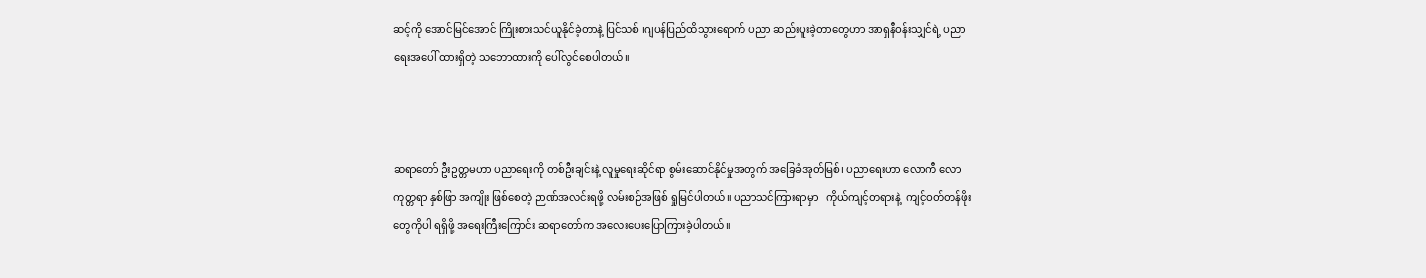ဆင့်ကို အောင်မြင်အောင် ကြိုးစားသင်ယူနိုင်ခဲ့တာနဲ့ ပြင်သစ် ၊ဂျပန်ပြည်ထိသွားရောက် ပညာ ဆည်းပူးခဲ့တာတွေဟာ အာရှနီဝန်းသျှင်ရဲ့ ပညာရေးအပေါ် ထားရှိတဲ့ သဘောထားကို ပေါ်လွင်စေပါတယ်။



ဆရာတော် ဦးဥတ္တမဟာ ပညာရေးကို တစ်ဦးချင်းနဲ့ လူမှုရေးဆိုင်ရာ စွမ်းဆောင်နိုင်မှုအတွက် အခြေခံအုတ်မြစ်၊ ပညာရေးဟာ လောကီ လောကုတ္တရာ နှစ်ဖြာ အကျိုး ဖြစ်စေတဲ့ ဉာဏ်အလင်းရဖို့ လမ်းစဉ်အဖြစ် ရှုမြင်ပါတယ်။ ပညာသင်ကြားရာမှာ   ကိုယ်ကျင့်တရားနဲ့  ကျင့်ဝတ်တန်ဖိုးတွေကိုပါ ရရှိဖို့ အရေးကြီးကြောင်း ဆရာတော်က အလေးပေးပြောကြားခဲ့ပါတယ်။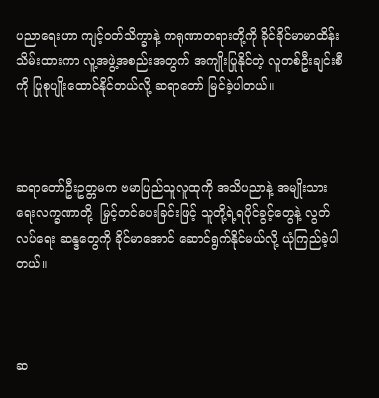ပညာရေးဟာ ကျင့်ဝတ်သိက္ခာနဲ့ ကရုဏာတရားတို့ကို ခိုင်ခိုင်မာမာထိန်းသိမ်းထားကာ လူ့အဖွဲ့အစည်းအတွက် အကျိုးပြုနိုင်တဲ့ လူတစ်ဦးချင်းစီကို ပြုစုပျိုးထောင်နိုင်တယ်လို့ ဆရာတော် မြင်ခဲ့ပါတယ်။



ဆရာတော်ဦးဥတ္တမက ဗမာပြည်သူလူထုကို အသိပညာနဲ့ အမျိုးသားရေးလက္ခဏာတို့  မြှင့်တင်ပေးခြင်းဖြင့် သူတို့ရဲ့ရပိုင်ခွင့်တွေနဲ့ လွတ်လပ်ရေး ဆန္ဒတွေကို ခိုင်မာအောင် ဆောင်ရွက်နိုင်မယ်လို့ ယုံကြည်ခဲ့ပါတယ်။



ဆ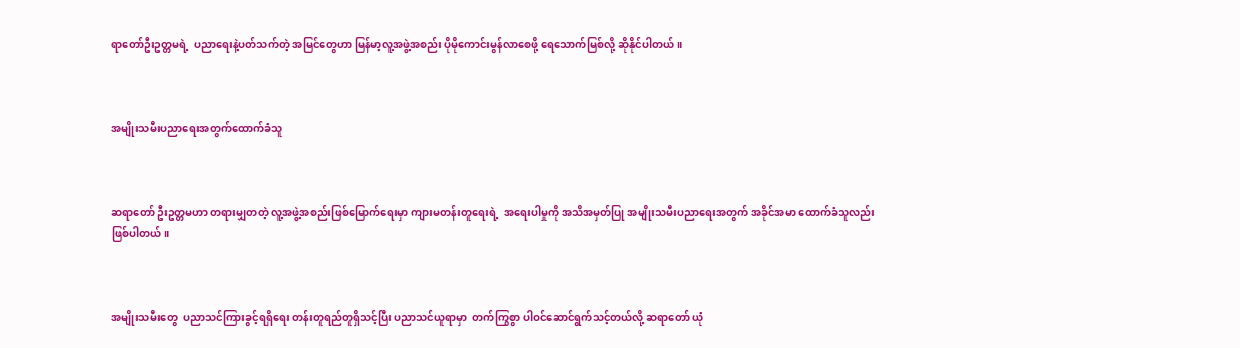ရာတော်ဦးဥတ္တမရဲ့  ပညာရေးနဲ့ပတ်သက်တဲ့ အမြင်တွေဟာ မြန်မာ့လူ့အဖွဲ့အစည်း ပိုမိုကောင်းမွန်လာစေဖို့ ရေသောက်မြစ်လို့ ဆိုနိုင်ပါတယ်။



အမျိုးသမီးပညာရေးအတွက်ထောက်ခံသူ



ဆရာတော် ဦးဥတ္တမဟာ တရားမျှတတဲ့ လူ့အဖွဲ့အစည်းဖြစ်မြောက်ရေးမှာ ကျားမတန်းတူရေးရဲ့  အရေးပါမှုကို အသိအမှတ်ပြု အမျိုးသမီးပညာရေးအတွက် အခိုင်အမာ ထောက်ခံသူလည်း ဖြစ်ပါတယ်။



အမျိုးသမီးတွေ  ပညာသင်ကြားခွင့်ရရှိရေး တန်းတူရည်တူရှိသင့်ပြီး ပညာသင်ယူရာမှာ  တက်ကြွစွာ ပါဝင်ဆောင်ရွက်သင့်တယ်လို့ ဆရာတော် ယုံ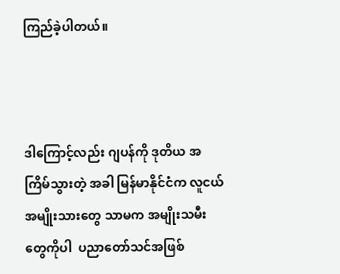ကြည်ခဲ့ပါတယ်။



ဒါကြောင့်လည်း ဂျပန်ကို ဒုတိယ အကြိမ်သွားတဲ့ အခါ မြန်မာနိုင်ငံက လူငယ်အမျိုးသားတွေ သာမက အမျိုးသမီးတွေကိုပါ  ပညာတော်သင်အဖြစ်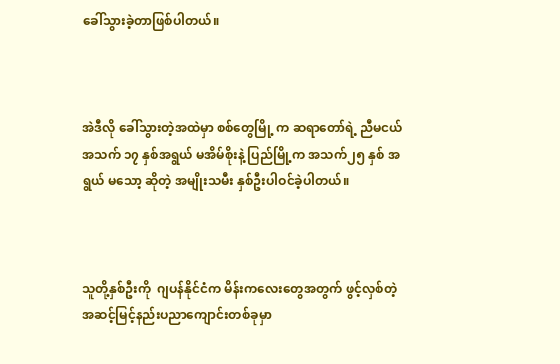ခေါ်သွားခဲ့တာဖြစ်ပါတယ်။



အဲဒီလို ခေါ်သွားတဲ့အထဲမှာ စစ်တွေမြို့ က ဆရာတော်ရဲ့ ညီမငယ် အသက် ၁၇ နှစ်အရွယ် မအိမ်စိုးနဲ့ ပြည်မြို့က အသက်၂၅ နှစ် အရွယ် မသော့ ဆိုတဲ့ အမျိုးသမီး နှစ်ဦးပါဝင်ခဲ့ပါတယ်။



သူတို့နှစ်ဦးကို  ဂျပန်နိုင်ငံက မိန်းကလေးတွေအတွက် ဖွင့်လှစ်တဲ့ အဆင့်မြင့်နည်းပညာကျောင်းတစ်ခုမှာ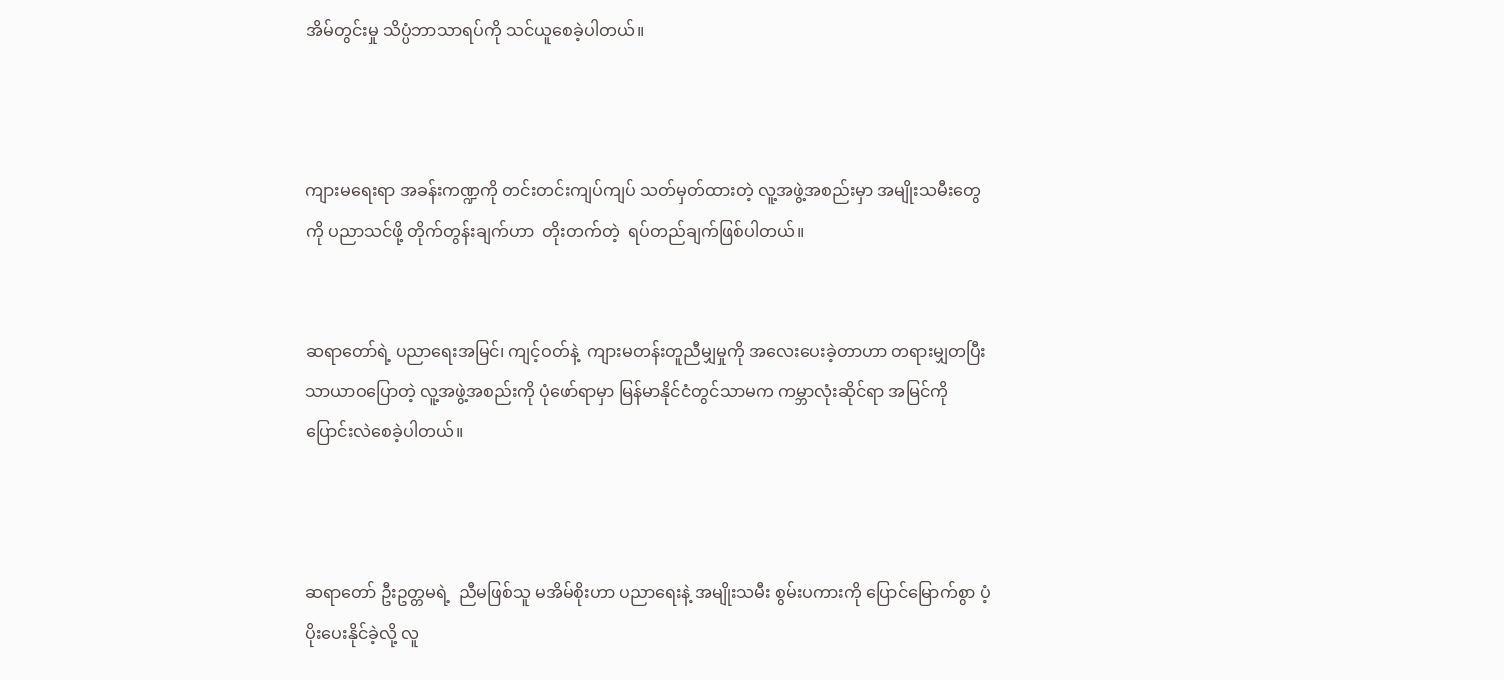အိမ်တွင်းမှု သိပ္ပံဘာသာရပ်ကို သင်ယူစေခဲ့ပါတယ်။



ကျားမရေးရာ အခန်းကဏ္ဍကို တင်းတင်းကျပ်ကျပ် သတ်မှတ်ထားတဲ့ လူ့အဖွဲ့အစည်းမှာ အမျိုးသမီးတွေကို ပညာသင်ဖို့ တိုက်တွန်းချက်ဟာ  တိုးတက်တဲ့  ရပ်တည်ချက်ဖြစ်ပါတယ်။


ဆရာတော်ရဲ့ ပညာရေးအမြင်၊ ကျင့်ဝတ်နဲ့  ကျားမတန်းတူညီမျှမှုကို အလေးပေးခဲ့တာဟာ တရားမျှတပြီး သာယာဝပြောတဲ့ လူ့အဖွဲ့အစည်းကို ပုံဖော်ရာမှာ မြန်မာနိုင်ငံတွင်သာမက ကမ္ဘာလုံးဆိုင်ရာ အမြင်ကို ပြောင်းလဲစေခဲ့ပါတယ်။



ဆရာတော် ဦးဥတ္တမရဲ့  ညီမဖြစ်သူ မအိမ်စိုးဟာ ပညာရေးနဲ့ အမျိုးသမီး စွမ်းပကားကို ပြောင်မြောက်စွာ ပံ့ပိုးပေးနိုင်ခဲ့လို့ လူ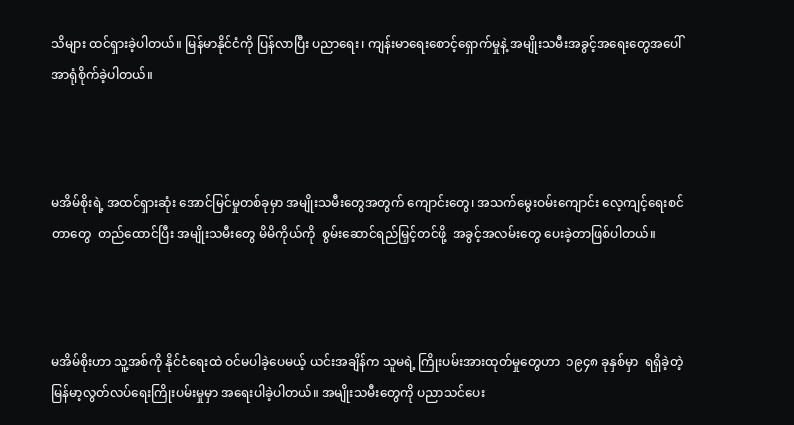သိများ ထင်ရှားခဲ့ပါတယ်။ မြန်မာနိုင်ငံကို ပြန်လာပြီး ပညာရေး၊ ကျန်းမာရေးစောင့်ရှောက်မှုနဲ့ အမျိုးသမီးအခွင့်အရေးတွေအပေါ် အာရုံစိုက်ခဲ့ပါတယ်။



မအိမ်စိုးရဲ့ အထင်ရှားဆုံး အောင်မြင်မှုတစ်ခုမှာ အမျိုးသမီးတွေအတွက် ကျောင်းတွေ၊ အသက်မွေးဝမ်းကျောင်း လေ့ကျင့်ရေးစင်တာတွေ  တည်ထောင်ပြီး အမျိုးသမီးတွေ မိမိကိုယ်ကို  စွမ်းဆောင်ရည်မြှင့်တင်ဖို့  အခွင့်အလမ်းတွေ ပေးခဲ့တာဖြစ်ပါတယ်။



မအိမ်စိုးဟာ သူ့အစ်ကို နိုင်ငံရေးထဲ ဝင်မပါခဲ့ပေမယ့် ယင်းအချိန်က သူမရဲ့ ကြိုးပမ်းအားထုတ်မှုတွေဟာ  ၁၉၄၈ ခုနှစ်မှာ  ရရှိခဲ့တဲ့ မြန်မာ့လွတ်လပ်ရေးကြိုးပမ်းမှုမှာ အရေးပါခဲ့ပါတယ်။ အမျိုးသမီးတွေကို ပညာသင်ပေး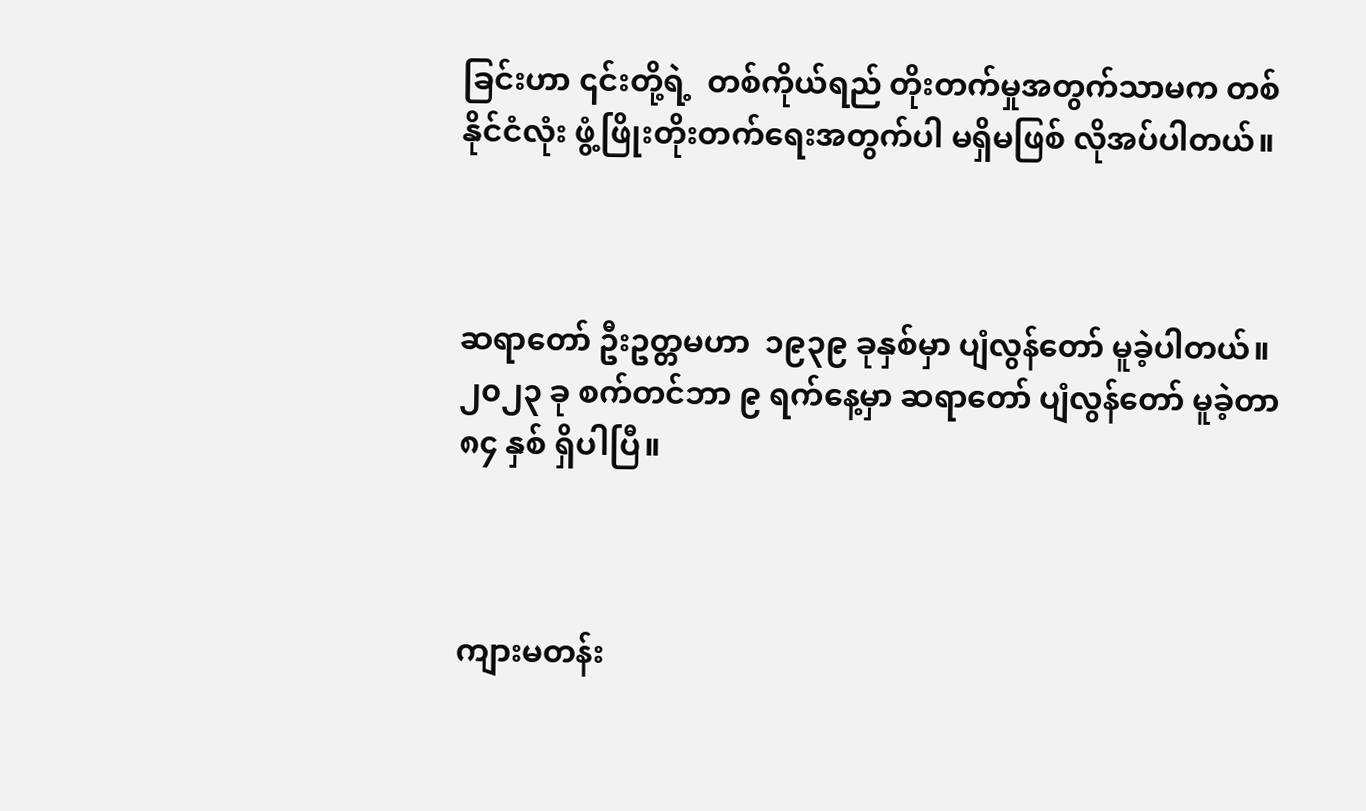ခြင်းဟာ ၎င်းတို့ရဲ့  တစ်ကိုယ်ရည် တိုးတက်မှုအတွက်သာမက တစ်နိုင်ငံလုံး ဖွံ့ဖြိုးတိုးတက်ရေးအတွက်ပါ မရှိမဖြစ် လိုအပ်ပါတယ်။



ဆရာတော် ဦးဥတ္တမဟာ  ၁၉၃၉ ခုနှစ်မှာ ပျံလွန်တော် မူခဲ့ပါတယ်။ ၂၀၂၃ ခု စက်တင်ဘာ ၉ ရက်နေ့မှာ ဆရာတော် ပျံလွန်တော် မူခဲ့တာ ၈၄ နှစ် ရှိပါပြီ။



ကျားမတန်း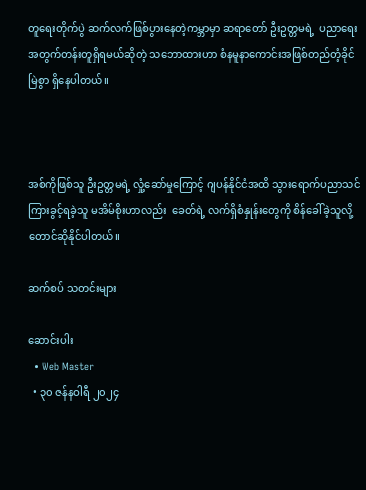တူရေးတိုက်ပွဲ ဆက်လက်ဖြစ်ပွားနေတဲ့ကမ္ဘာမှာ ဆရာတော် ဦးဥတ္တမရဲ့  ပညာရေးအတွက်တန်းတူရှိရမယ်ဆိုတဲ့ သဘောထားဟာ စံနမူနာကောင်းအဖြစ်တည်တံ့ခိုင်မြဲစွာ ရှိနေပါတယ်။



အစ်ကိုဖြစ်သူ ဦးဥတ္တမရဲ့ လှုံ့ဆော်မှုကြောင့် ဂျပန်နိုင်ငံအထိ သွားရောက်ပညာသင်ကြားခွင့်ရခဲ့သူ မအိမ်စိုးဟာလည်း  ခေတ်ရဲ့ လက်ရှိစံနှုန်းတွေကို စိန်ခေါ်ခဲ့သူလို့တောင်ဆိုနိုင်ပါတယ်။

ဆက်စပ် သတင်းများ

ဆောင်းပါး
  • Web Master
  • ၃၀ ဇန်နဝါရီ ၂၀၂၄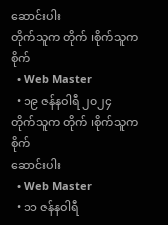ဆောင်းပါး
တိုက်သူက တိုက် ၊စိုက်သူက  စိုက်
  • Web Master
  • ၁၉ ဇန်နဝါရီ ၂၀၂၄
တိုက်သူက တိုက် ၊စိုက်သူက စိုက်
ဆောင်းပါး
  • Web Master
  • ၁၁ ဇန်နဝါရီ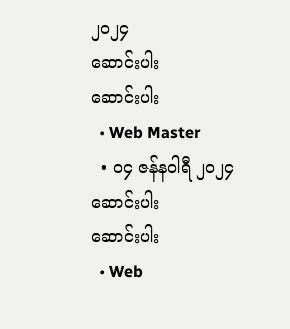၂၀၂၄
ဆောင်းပါး
ဆောင်းပါး
  • Web Master
  • ၀၄ ဇန်နဝါရီ ၂၀၂၄
ဆောင်းပါး
ဆောင်းပါး
  • Web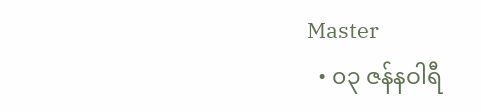Master
  • ၀၃ ဇန်နဝါရီ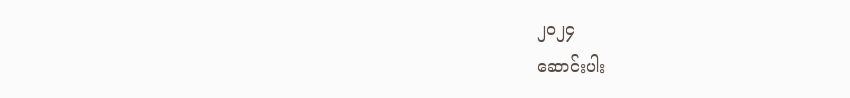၂၀၂၄
ဆောင်းပါး